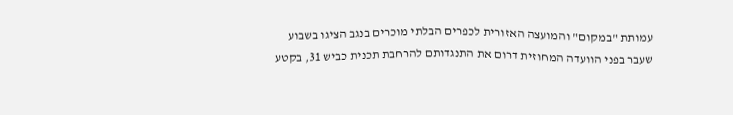עמותת "במקום" והמועצה האזורית לכפרים הבלתי מוכרים בנגב הציגו בשבוע שעבר בפני הוועדה המחוזית דרום את התנגדותם להרחבת תכנית כביש 31, בקטע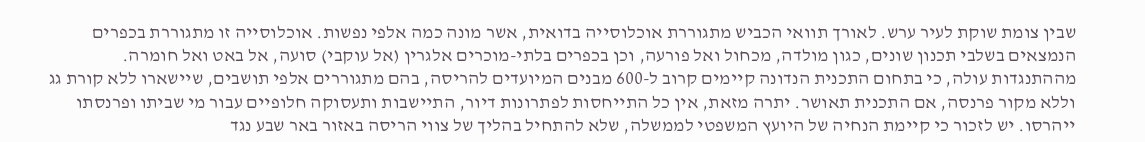שבין צומת שוקת לעיר ערש. לאורך תוואי הכביש מתגוררת אוכלוסייה בדואית, אשר מונה כמה אלפי נפשות. אוכלוסייה זו מתגוררת בכפרים הנמצאים בשלבי תכנון שונים, כגון מולדה, מכחול ואל פורעה, וכן בכפרים בלתי-מוכרים אלגרין (אל עוקבי) סועה, אל באט ואל חומרה.
מההתנגדות עולה, כי בתחום התכנית הנדונה קיימים קרוב ל-600 מבנים המיועדים להריסה, בהם מתגוררים אלפי תושבים, שיישארו ללא קורת גג וללא מקור פרנסה, אם התכנית תאושר. יתרה מזאת, אין כל התייחסות לפתרונות דיור, התיישבות ותעסוקה חלופיים עבור מי שביתו ופרנסתו ייהרסו. יש לזכור כי קיימת הנחיה של היועץ המשפטי לממשלה, שלא להתחיל בהליך של צווי הריסה באזור באר שבע נגד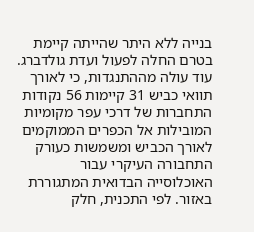בנייה ללא היתר שהייתה קיימת בטרם החלה לפעול ועדת גולדברג.
עוד עולה מההתנגדות, כי לאורך תוואי כביש 31 קיימות 56 נקודות התחברות של דרכי עפר מקומיות המובילות אל הכפרים הממוקמים לאורך הכביש ומשמשות כעורק התחבורה העיקרי עבור האוכלוסייה הבדואית המתגוררת באזור. לפי התכנית, חלק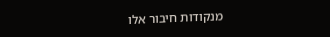מנקודות חיבור אלו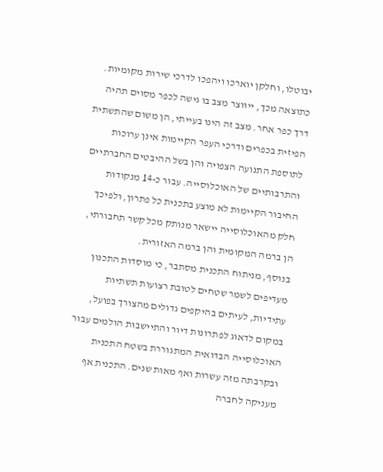יבוטלו, וחלקן יוארכו ויהפכו לדרכי שירות מקומיות. כתוצאה מכך, ייווצר מצב בו גישה לכפר מסוים תהיה דרך כפר אחר. מצב זה הינו בעייתי, הן משום שהתשתית הפיזית בכפרים ודרכי העפר הקיימות אינן ערוכות לתוספת התנועה הצפויה והן בשל ההיבטים החברתיים והתרבותיים של האוכלוסייה. עבור כ-14 מנקודות החיבור הקיימות לא מוצע בתכנית כל פתרון, ולפיכך חלק מהאוכלוסייה יישאר מנותק מכל קשר תחבורתי, הן ברמה המקומית והן ברמה האזורית.
בנוסף, מניתוח התכנית מסתבר, כי מוסדות התכנון מעדיפים לשמר שטחים לטובת רצועות תשתיות עתידיות, לעיתים בהיקפים גדולים מהצורך בפועל, במקום לדאוג לפתרונות דיור והתיישבות הולמים עבור האוכלוסייה הבדואית המתגוררת בשטח התכנית ובקרבתה מזה עשרות ואף מאות שנים. התכנית אף מעניקה לחברה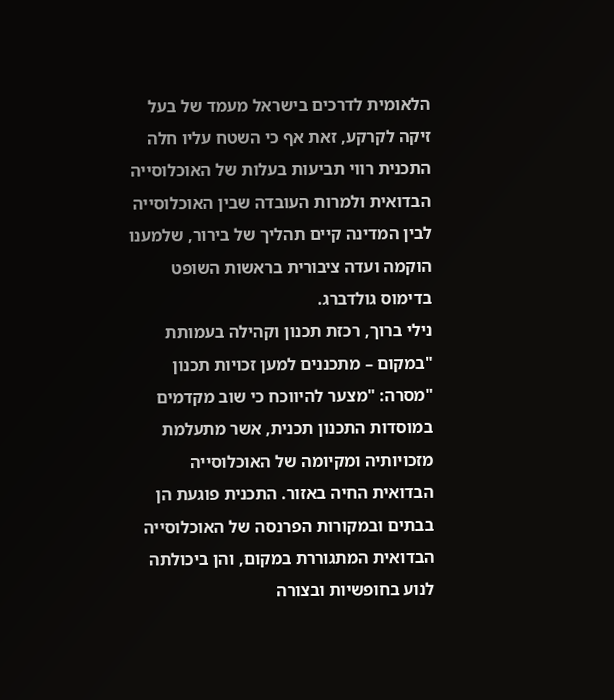הלאומית לדרכים בישראל מעמד של בעל זיקה לקרקע, זאת אף כי השטח עליו חלה התכנית רווי תביעות בעלות של האוכלוסייה הבדואית ולמרות העובדה שבין האוכלוסייה לבין המדינה קיים תהליך של בירור, שלמענו הוקמה ועדה ציבורית בראשות השופט בדימוס גולדברג.
נילי ברוך, רכזת תכנון וקהילה בעמותת "במקום – מתכננים למען זכויות תכנון "מסרה: "מצער להיווכח כי שוב מקדמים במוסדות התכנון תכנית, אשר מתעלמת מזכויותיה ומקיומה של האוכלוסייה הבדואית החיה באזור. התכנית פוגעת הן בבתים ובמקורות הפרנסה של האוכלוסייה הבדואית המתגוררת במקום, והן ביכולתה לנוע בחופשיות ובצורה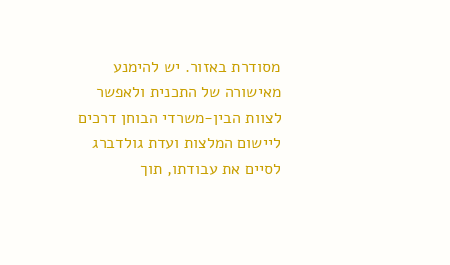מסודרת באזור. יש להימנע מאישורה של התכנית ולאפשר לצוות הבין-משרדי הבוחן דרכים ליישום המלצות ועדת גולדברג לסיים את עבודתו, תוך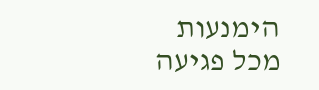הימנעות מכל פגיעה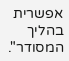אפשרית בהליך המסודר".